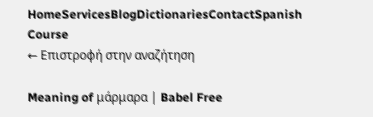HomeServicesBlogDictionariesContactSpanish Course
← Επιστροφή στην αναζήτηση

Meaning of μάρμαρα | Babel Free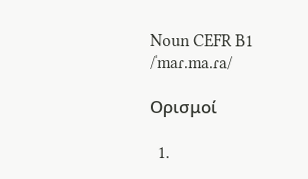Noun CEFR B1
/ˈmaɾ.ma.ɾa/

Ορισμοί

  1.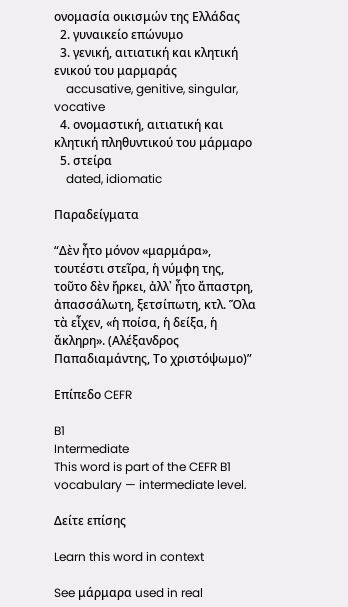ονομασία οικισμών της Ελλάδας
  2. γυναικείο επώνυμο
  3. γενική, αιτιατική και κλητική ενικού του μαρμαράς
    accusative, genitive, singular, vocative
  4. ονομαστική, αιτιατική και κλητική πληθυντικού του μάρμαρο
  5. στείρα
    dated, idiomatic

Παραδείγματα

“Δὲν ἦτο μόνον «μαρμάρα», τουτέστι στεῖρα, ἡ νύμφη της, τοῦτο δὲν ἤρκει, ἀλλ᾽ ἦτο ἄπαστρη, ἀπασσάλωτη, ξετσίπωτη, κτλ. Ὅλα τὰ εἶχεν, «ἡ ποίσα, ἡ δείξα, ἡ ἄκληρη». (Αλέξανδρος Παπαδιαμάντης, Το χριστόψωμο)”

Επίπεδο CEFR

B1
Intermediate
This word is part of the CEFR B1 vocabulary — intermediate level.

Δείτε επίσης

Learn this word in context

See μάρμαρα used in real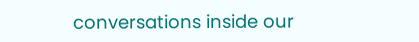conversations inside our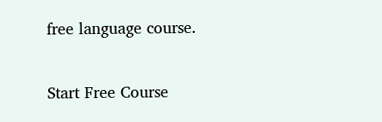free language course.

Start Free Course